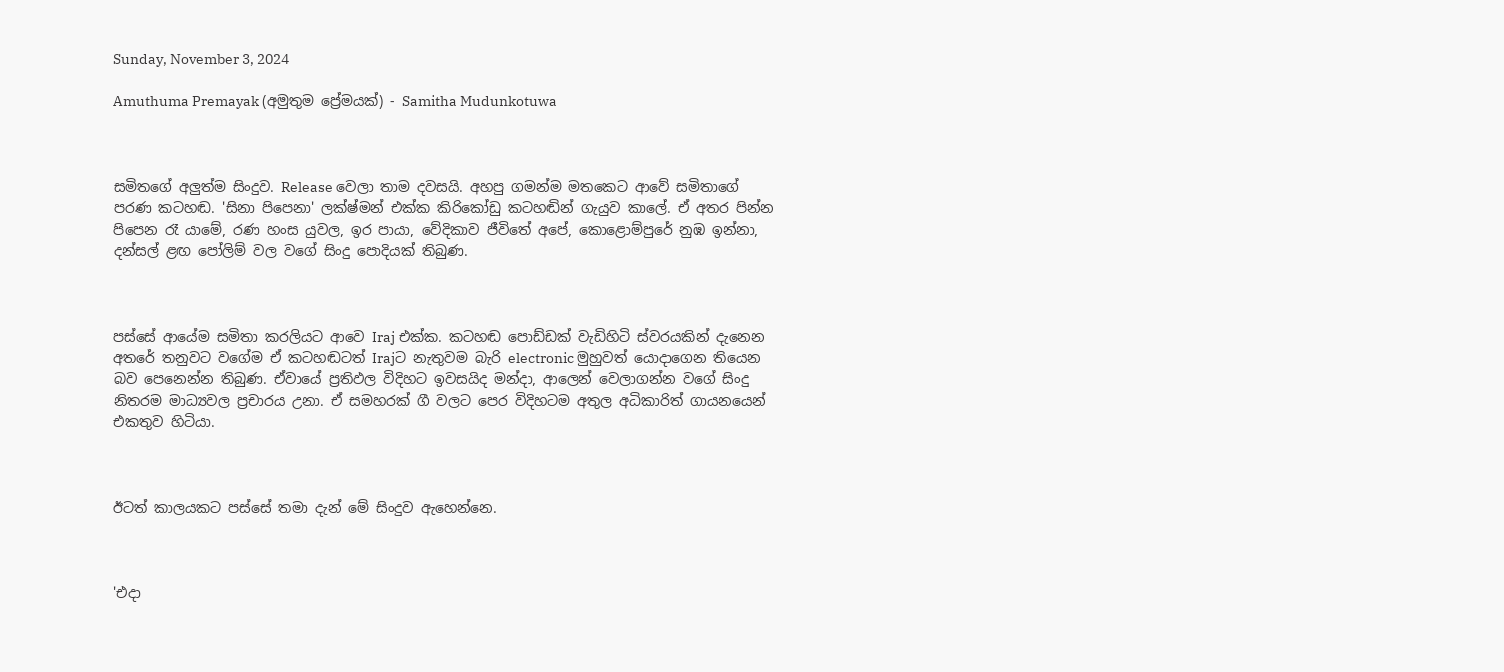Sunday, November 3, 2024

Amuthuma Premayak (අමුතුම ප්‍රේමයක්) - Samitha Mudunkotuwa



සමිතගේ අලුත්ම සිංදුව. Release වෙලා තාම දවසයි. අහපු ගමන්ම මතකෙට ආවේ සමිතාගේ පරණ කටහඬ. 'සිනා පිපෙනා' ලක්ෂ්මන් එක්ක කිරිකෝඩු කටහඬින් ගැයුව කාලේ. ඒ අතර පින්න පිපෙන රෑ යාමේ, රණ හංස යුවල, ඉර පායා, වේදිකාව ජීවිතේ අපේ, කොළොම්පුරේ නුඹ ඉන්නා, දන්සල් ළඟ පෝලිම් වල වගේ සිංදු පොදියක් තිබුණ.



පස්සේ ආයේම සමිතා කරලියට ආවෙ Iraj එක්ක. කටහඬ පොඩ්ඩක් වැඩිහිටි ස්වරයකින් දැනෙන අතරේ තනුවට වගේම ඒ කටහඬටත් Irajට නැතුවම බැරි electronic මුහුවත් යොදාගෙන තියෙන බව පෙනෙන්න තිබුණ. ඒවායේ ප්‍රතිඵල විදිහට ඉවසයිද මන්දා, ආලෙන් වෙලාගන්න වගේ සිංදු නිතරම මාධ්‍යවල ප්‍රචාරය උනා. ඒ සමහරක් ගී වලට පෙර විදිහටම අතුල අධිකාරිත් ගායනයෙන් එකතුව හිටියා.



ඊටත් කාලයකට පස්සේ තමා දැන් මේ සිංදුව ඇහෙන්නෙ.



'එදා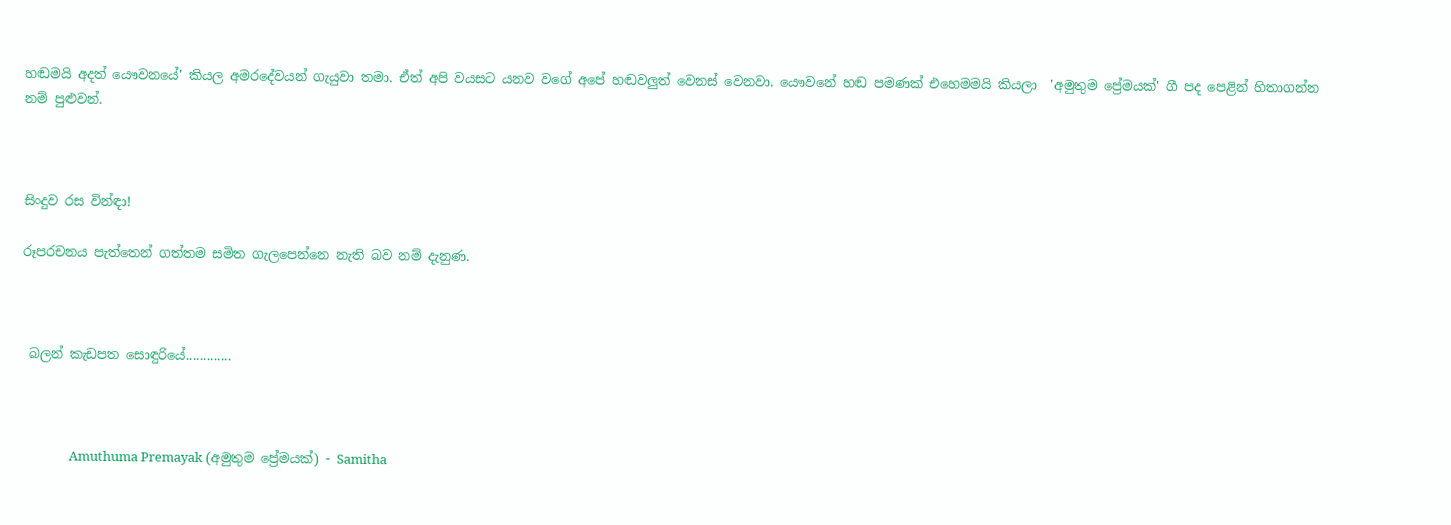හඬමයි අදත් යෞවනයේ' කියල අමරදේවයන් ගැයුවා තමා. ඒත් අපි වයසට යනව වගේ අපේ හඬවලුත් වෙනස් වෙනවා. යෞවනේ හඬ පමණක් එහෙමමයි කියලා  'අමුතුම ප්‍රේමයක්' ගී පද පෙළින් හිතාගන්න නම් පුළුවන්.



සිංදුව රස වින්ඳා!

රූපරචනය පැත්තෙන් ගත්තම සමිත ගැලපෙන්නෙ නැති බව නම් දැනුණ.



 බලන් කැඩපත සොඳුරියේ.............



                Amuthuma Premayak (අමුතුම ප්‍රේමයක්) - Samitha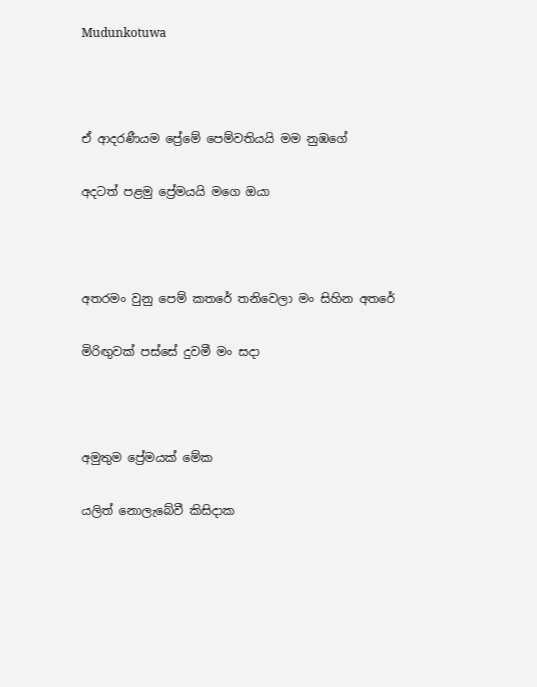Mudunkotuwa



ඒ ආදරණීයම ප්‍රේමේ පෙම්වතියයි මම නුඹගේ

අදටත් පළමු ප්‍රේමයයි මගෙ ඔයා



අතරමං වුනු පෙම් කතරේ තනිවෙලා මං සිහින අතරේ

මිරිඟුවක් පස්සේ දුවමී මං සදා



අමුතුම ප්‍රේමයක් මේක

යලිත් නොලැබේවී කිසිදාක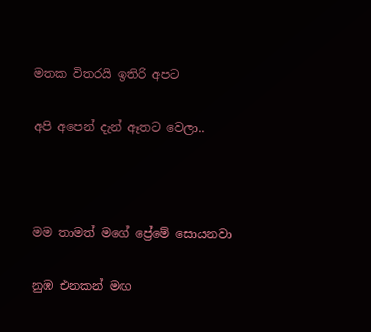මතක විතරයි ඉතිරි අපට

අපි අපෙන් දැන් ඈතට වෙලා..



මම තාමත් මගේ ප්‍රේමේ සොයනවා

නුඹ එනකන් මඟ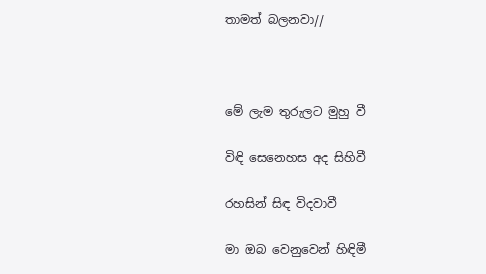තාමත් බලනවා//



මේ ලැම තුරුලට මුහු වී

විඳි සෙනෙහස අද සිහිවී

රහසින් සිඳ විදවාවී

මා ඔබ වෙනුවෙන් හිඳිමී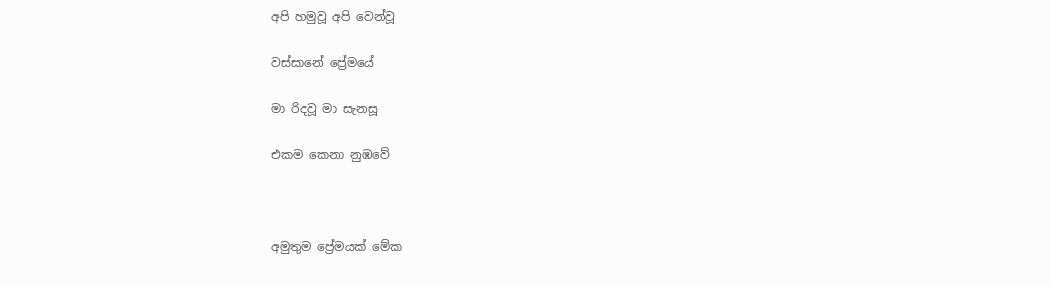අපි හමුවූ අපි වෙන්වූ

වස්සානේ ප්‍රේමයේ

මා රිදවූ මා සැනසූ

එකම කෙනා නුඹවේ



අමුතුම ප්‍රේමයක් මේක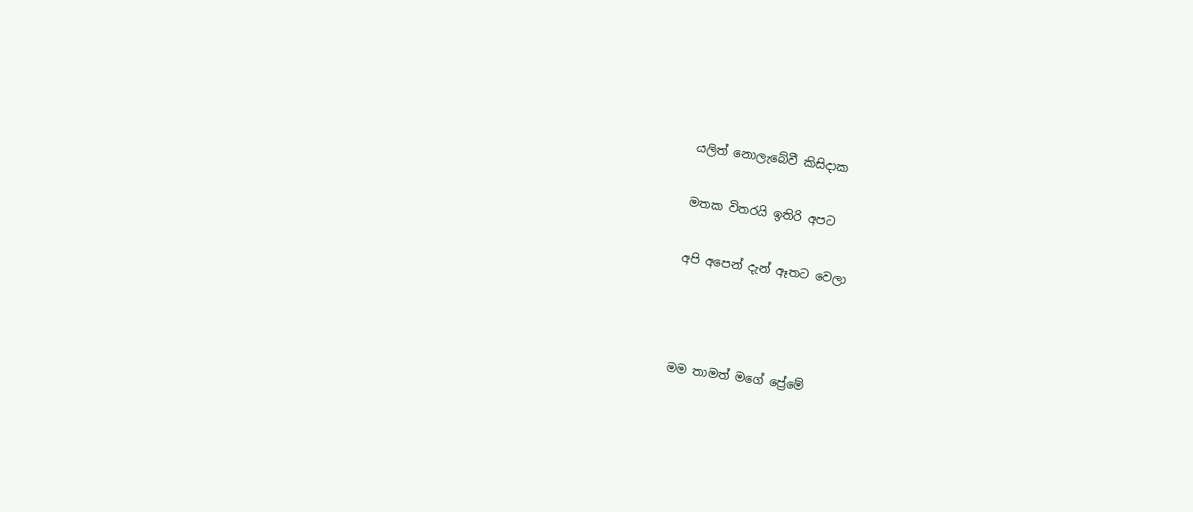යලිත් නොලැබේවී කිසිදාක

මතක විතරයි ඉතිරි අපට

අපි අපෙන් දැන් ඈතට වෙලා



මම තාමත් මගේ ප්‍රේමේ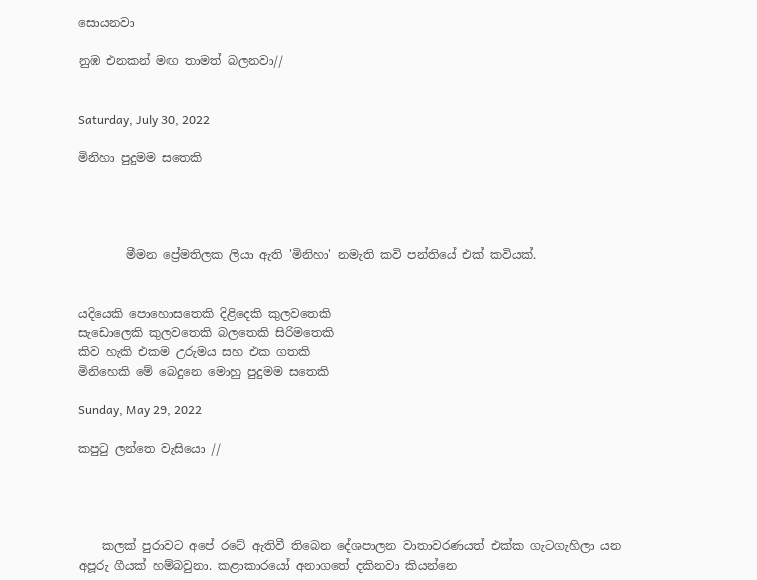සොයනවා

නුඹ එනකන් මඟ තාමත් බලනවා//


Saturday, July 30, 2022

මිනිහා පුදුමම සතෙකි




        මීමන ප්‍රේමතිලක ලියා ඇති 'මිනිහා' නමැති කවි පන්තියේ එක් කවියක්.


යදියෙකි පොහොසතෙකි දිළිදෙකි කුලවතෙකි
සැඩොලෙකි කුලවතෙකි බලතෙකි සිරිමතෙකි
කිව හැකි එකම උරුමය සහ එක ගතකි
මිනිහෙකි මේ බෙදුනෙ මොහු පුදුමම සතෙකි

Sunday, May 29, 2022

කපුටු ලන්තෙ වැසියො //




    කලක් පුරාවට අපේ රටේ ඇතිවී තිබෙන දේශපාලන වාතාවරණයත් එක්ක ගැටගැහිලා යන අපූරු ගීයක් හම්බවුනා. කළාකාරයෝ අනාගතේ දකිනවා කියන්නෙ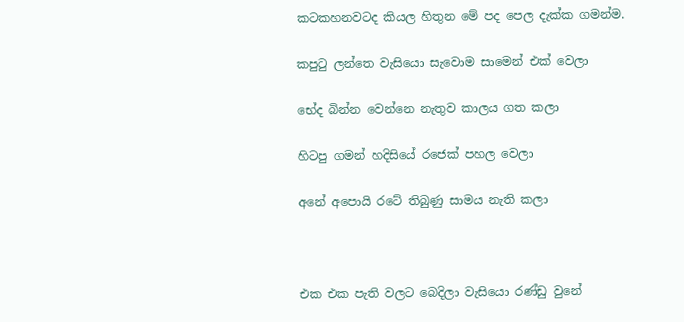කටකහනවටද කියල හිතුන මේ පද පෙල දැක්ක ගමන්ම.

කපුටු ලන්තෙ වැසියො සැවොම සාමෙන් එක් වෙලා

භේද බින්න වෙන්නෙ නැතුව කාලය ගත කලා

හිටපු ගමන් හදිසියේ රජෙක් පහල වෙලා

අනේ අපොයි රටේ තිබුණු සාමය නැති කලා



එක එක පැති වලට බෙදිලා වැසියො රණ්ඩු වුනේ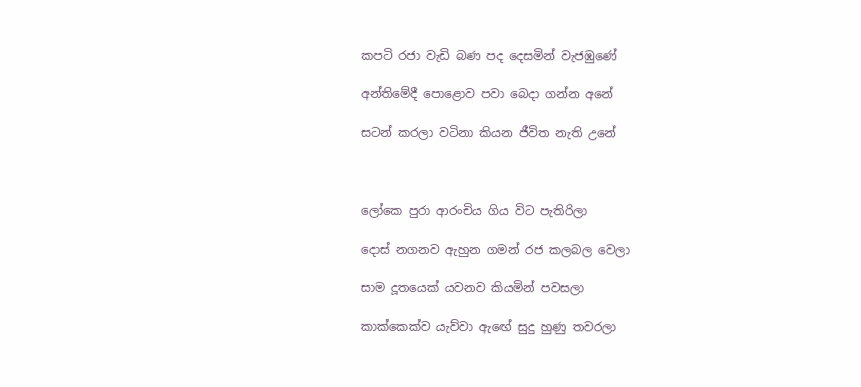කපටි රජා වැඩි බණ පද දෙසමින් වැජඹුණේ

අන්තිමේදී පොළොව පවා බෙදා ගන්න අනේ

සටන් කරලා වටිනා කියන ජීවිත නැති උනේ



ලෝකෙ පුරා ආරංචිය ගිය විට පැතිරිලා

දොස් නගනව ඇහුන ගමන් රජ කලබල වෙලා

සාම දූතයෙක් යවනව කියමින් පවසලා

කාක්කෙක්ව යැව්වා ඇඟේ සුදු හුණු තවරලා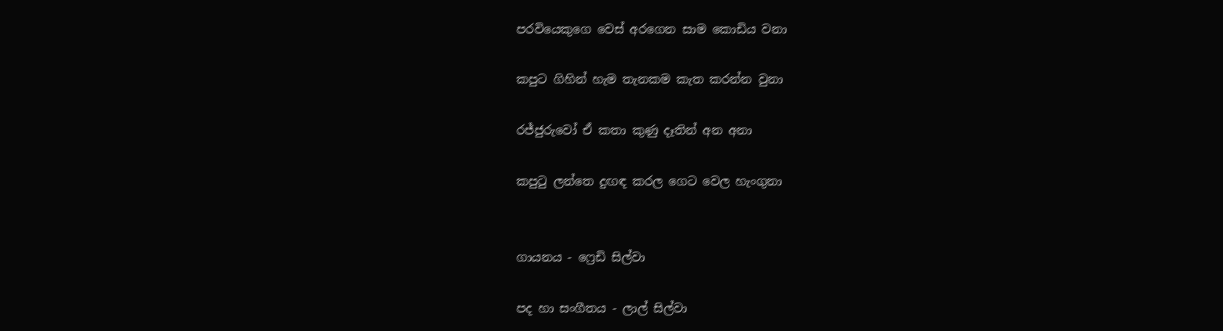පරවියෙකුගෙ වෙස් අරගෙන සාම කොඩිය වනා

කපුට ගිහින් හැම තැනකම කැත කරන්න වුනා

රජ්ජුරුවෝ ඒ කතා කුණු දෑතින් අන අනා

කපුටු ලන්තෙ දුඟඳ කරල ගෙට වෙල හැංගුනා


ගායනය - ෆ්‍රෙඩි සිල්වා

පද හා සංගීතය - ලාල් සිල්වා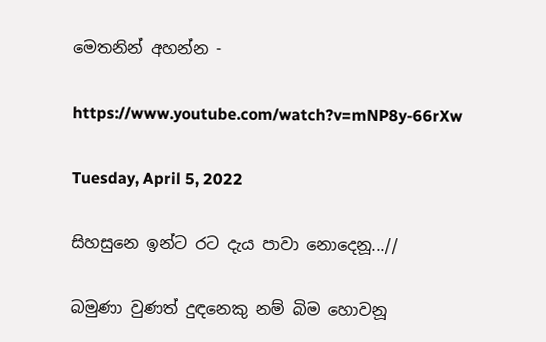මෙතනින් අහන්න -

https://www.youtube.com/watch?v=mNP8y-66rXw

Tuesday, April 5, 2022

සිහසුනෙ ඉන්ට රට දැය පාවා නොදෙනූ...//

බමුණා වුණත් දුඳනෙකු නම් බිම හොවනූ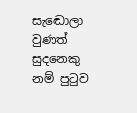සැ‍ඬොලා වුණත් සුදනෙකු නම් පු‍ටුව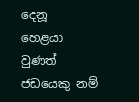දෙනූ
හෙළයා වුණත් ජඩයෙකු නම්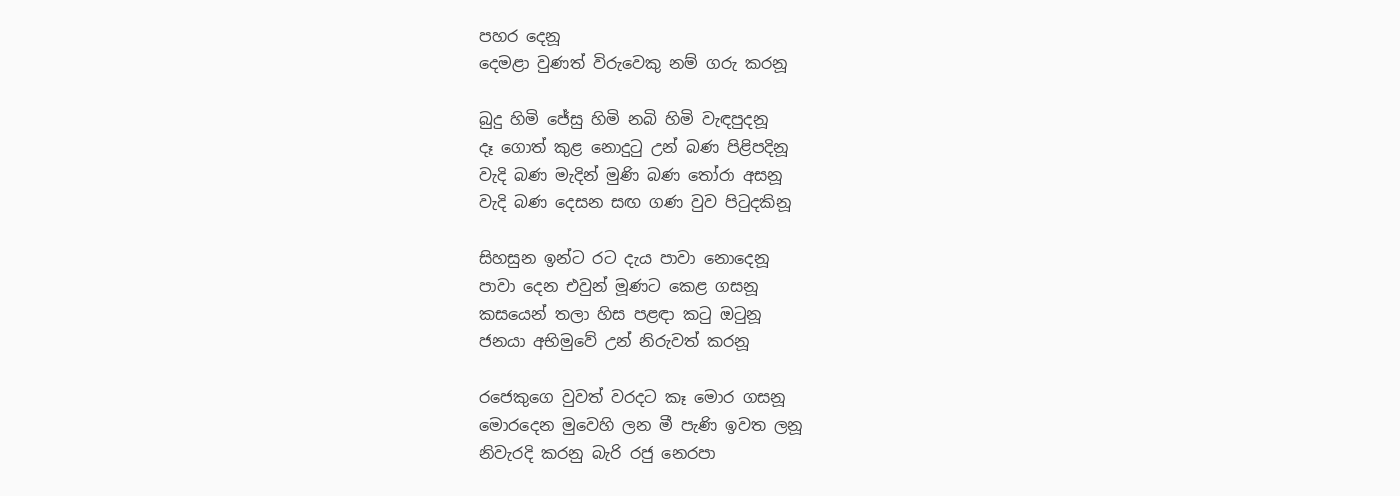පහර දෙනූ
දෙමළා වුණත් විරුවෙකු නම් ගරු කරනූ

බුදු හිමි ජේසු හිමි නබි හිමි වැඳපුදනූ
දෑ ගොත් කුළ නොදු‍ටු උන් බණ පිළිපදිනූ
වැදි බණ මැදින් මුණි බණ ‍තෝරා අසනූ
වැදි බණ දෙසන සඟ ගණ වුව පි‍ටුදකිනූ

සිහසුන ඉන්ට රට දැය පාවා නොදෙනූ
පාවා දෙන එවුන් මූණට කෙළ ගසනූ
කසයෙන් තලා හිස පළඳා ක‍ටු ඔ‍ටුනූ
ජනයා අභිමුවේ උන් නිරුවත් කරනූ

රජෙකුගෙ වුවත් වරදට කෑ මොර ගසනූ
මොරදෙන මුවෙහි ලන මී පැණි ඉවත ලනූ
නිවැරදි කරනු බැරි රජු නෙරපා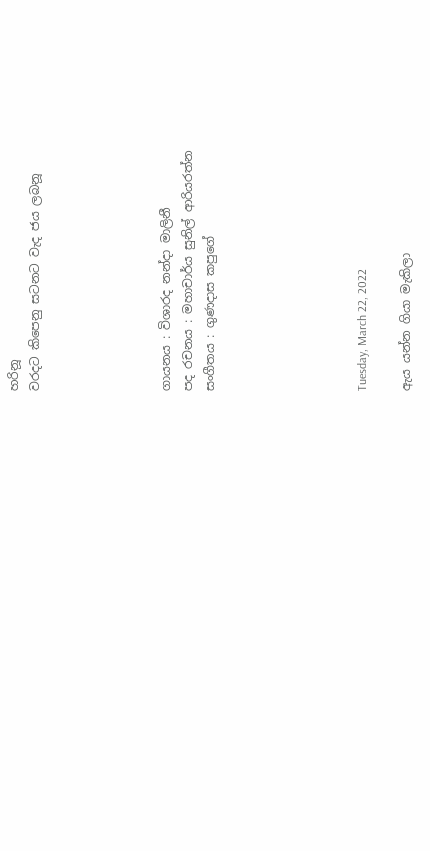හරිනූ
වරදට කිපෙනු සටනට වැද ජය ලබනූ





ගායනය : විශාරද නන්දා මාලිනී
පද රචනය : මහාචාර්ය සුනිල් ආරියරත්න
සංගීතය : ගුණදාස කපුගේ






Tuesday, March 22, 2022

ඇය යන්න ගියා මැකිලා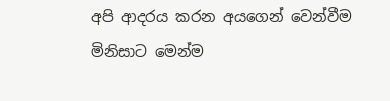අපි ආදරය කරන අයගෙන් වෙන්වීම මිනිසාට මෙන්ම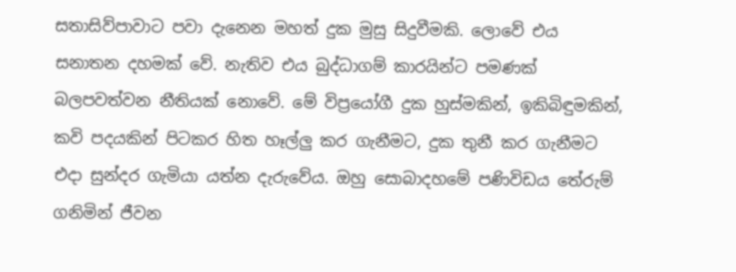සතාසිව්පාවාට පවා දැනෙන මහත් දුක මුසු සිදුවීමකි. ලොවේ එය සනාතන දහමක් වේ. නැතිව එය බුද්ධාගම් කාරයින්ට පමණක් බලපවත්වන නීතියක් නොවේ. මේ විප්‍රයෝගී දුක හුස්මකින්, ඉකිබිඳුමකින්, කවි පදයකින් පිටකර හිත හෑල්ලු කර ගැනීමට, දුක තුනී කර ගැනීමට එදා සුන්දර ගැමියා යත්න දැරුවේය. ඔහු සොබාදහමේ පණිවිඩය තේරුම් ගනිමින් ජීවන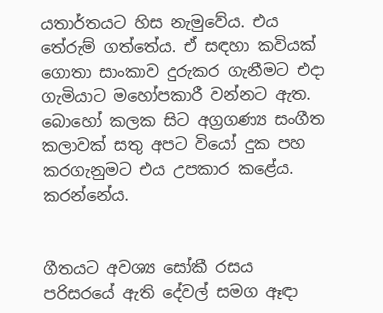යතාර්තයට හිස නැමුවේය. එය තේරුම් ගත්තේය. ඒ සඳහා කවියක් ගොතා සාංකාව දුරුකර ගැනීමට එදා ගැමියාට මහෝපකාරී වන්නට ඇත. බොහෝ කලක සිට අග්‍රගණ්‍ය සංගීත කලාවක් සතු අපට වියෝ දුක පහ කරගැනුමට එය උපකාර කළේය. කරන්නේය.


ගීතයට අවශ්‍ය සෝකී රසය පරිසරයේ ඇති දේවල් සමග ඈඳා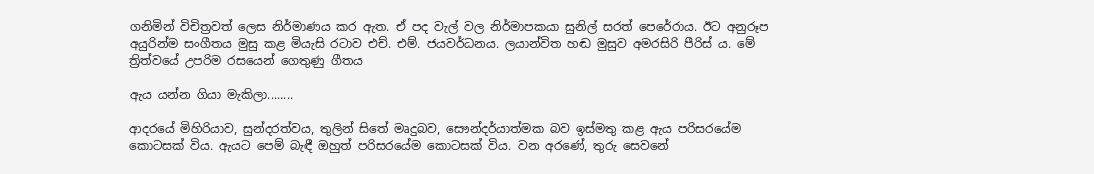ගනිමින් විචිත්‍රවත් ලෙස නිර්මාණය කර ඇත. ඒ පද වැල් වල නිර්මාපකයා සුනිල් සරත් පෙරේරාය. ඊට අනුරූප අයුරින්ම සංගීතය මුසු කළ මියැසි රටාව එච්. එම්. ජයවර්ධනය. ලයාන්විත හඬ මුසුව අමරසිරි පීරිස් ය. මේ ත්‍රිත්වයේ උපරිම රසයෙන් ගෙතුණු ගීතය

ඇය යන්න ගියා මැකිලා........

ආදරයේ මිහිරියාව, සුන්දරත්වය, තුලින් සිතේ මෘදුබව, සෞන්දර්යාත්මක බව ඉස්මතු කළ ඇය පරිසරයේම කොටසක් විය. ඇයට පෙම් බැඳී ඔහුත් පරිසරයේම කොටසක් විය. වන අරණේ, තුරු සෙවනේ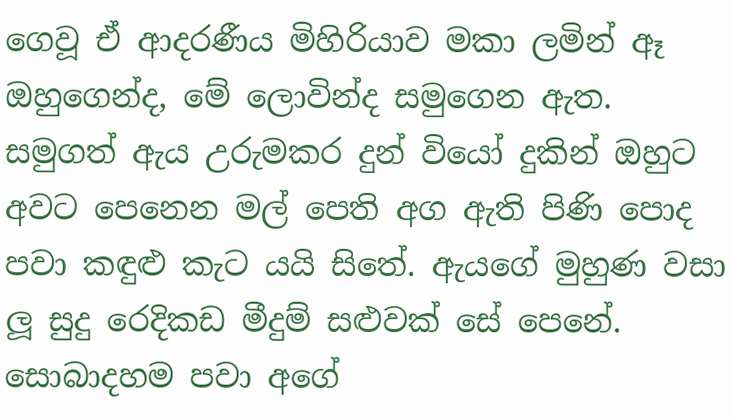ගෙවූ ඒ ආදරණීය මිහිරියාව මකා ලමින් ඈ ඔහුගෙන්ද, මේ ලොවින්ද සමුගෙන ඇත. සමුගත් ඇය උරුමකර දුන් වියෝ දුකින් ඔහුට අවට පෙනෙන මල් පෙති අග ඇති පිණි පොද පවා කඳුළු කැට යයි සිතේ. ඇයගේ මුහුණ වසා ලූ සුදු රෙදිකඩ මීදුම් සළුවක් සේ පෙනේ. සොබාදහම පවා අගේ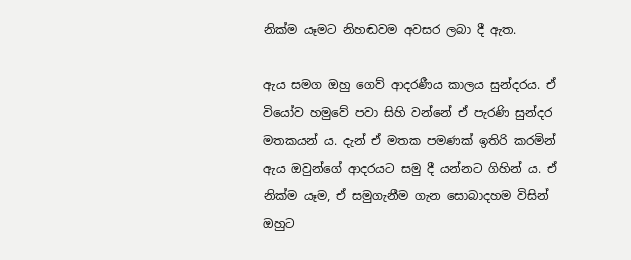නික්ම යෑමට නිහඬවම අවසර ලබා දී ඇත.

ඇය සමග ඔහු ගෙව් ආදරණීය කාලය සුන්දරය. ඒ වියෝව හමුවේ පවා සිහි වන්නේ ඒ පැරණි සුන්දර මතකයන් ය. දැන් ඒ මතක පමණක් ඉතිරි කරමින් ඇය ඔවුන්ගේ ආදරයට සමු දී යන්නට ගිහින් ය. ඒ නික්ම යෑම, ඒ සමුගැනීම ගැන සොබාදහම විසින් ඔහුට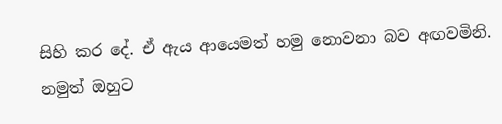සිහි කර දේ. ඒ ඇය ආයෙමත් හමු නොවනා බව අඟවමිනි. නමුත් ඔහුට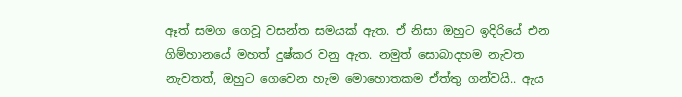ඈත් සමග ගෙවූ වසන්ත සමයක් ඇත. ඒ නිසා ඔහුට ඉදිරියේ එන ගිම්හානයේ මහත් දුෂ්කර වනු ඇත. නමුත් සොබාදහම නැවත නැවතත්, ඔහුට ගෙවෙන හැම මොහොතකම ඒත්තු ගන්වයි.. ඇය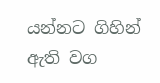යන්නට ගිහින් ඇති වග